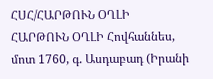ՀՍՀ/ՀԱՐԹՈՒՆ ՕՂԼԻ
ՀԱՐԹՈՒՆ ՕՂԼԻ Հովհաննես, մոտ 1760, գ. Ասդաբադ (Իրանի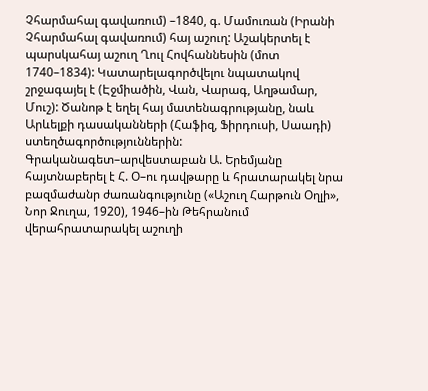Չհարմահալ գավառում) –1840, գ. Մամուռան (Իրանի Չհարմահալ գավառում) հայ աշուղ: Աշակերտել է պարսկահայ աշուղ Ղուլ Հովհաննեսին (մոտ 1740–1834): Կատարելագործվելու նպատակով շրջագայել է (Էջմիածին, Վան, Վարագ, Աղթամար, Մուշ): Ծանոթ է եղել հայ մատենագրությանը, նաև Արևելքի դասականների (Հաֆիզ, Ֆիրդուսի, Սաադի) ստեղծագործություններին: Գրականագետ–արվեստաբան Ա. Երեմյանը հայտնաբերել է Հ. Օ–ու դավթարը և հրատարակել նրա բազմաժանր ժառանգությունը («Աշուղ Հարթուն Օղլի», Նոր Ջուղա, 1920), 1946–ին Թեհրանում վերահրատարակել աշուղի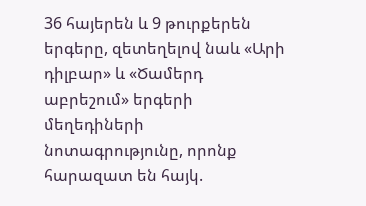36 հայերեն և 9 թուրքերեն երգերը, զետեղելով նաև «Արի դիլբար» և «Ծամերդ աբրեշում» երգերի մեղեդիների նոտագրությունը, որոնք հարազատ են հայկ.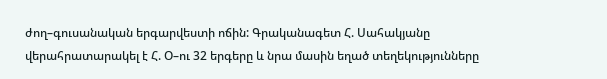ժող–գուսանական երգարվեստի ոճին: Գրականագետ Հ. Սահակյանը վերահրատարակել է Հ. Օ–ու 32 երգերը և նրա մասին եղած տեղեկությունները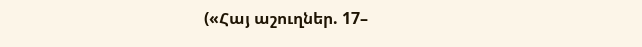(«Հայ աշուղներ. 17–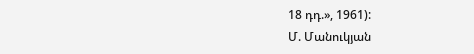18 դդ.», 1961):
Մ. Մանուկյան